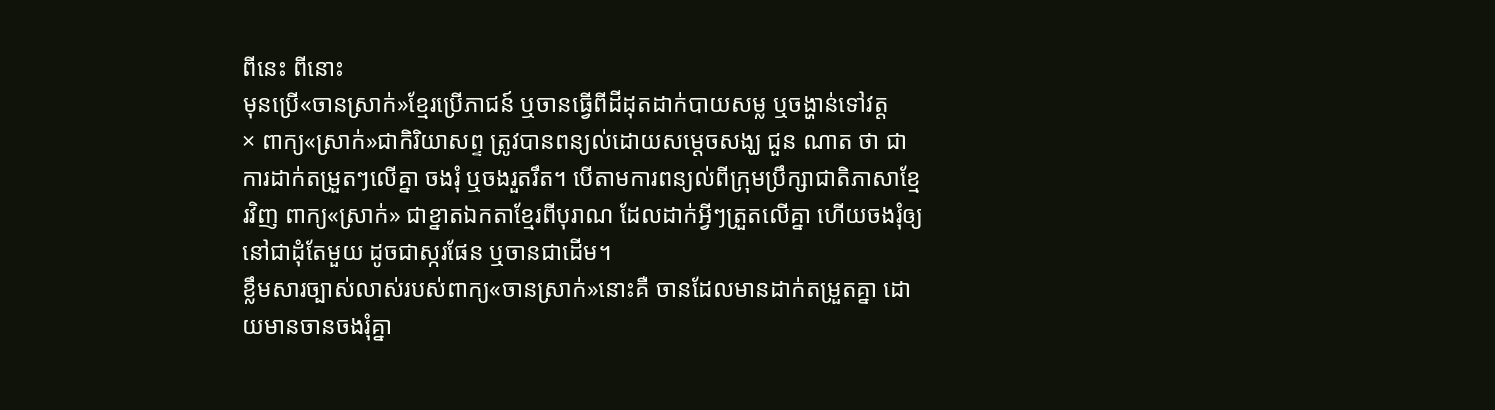ពីនេះ ពីនោះ
មុនប្រើ«ចានស្រាក់»ខ្មែរប្រើភាជន៍ ឬចានធ្វើពីដីដុតដាក់បាយសម្ល ឬចង្ហាន់ទៅវត្ត
× ពាក្យ«ស្រាក់»ជាកិរិយាសព្ទ ត្រូវបានពន្យល់ដោយសម្តេចសង្ឃ ជួន ណាត ថា ជាការដាក់តម្រួតៗលើគ្នា ចងរុំ ឬចងរួតរឹត។ បើតាមការពន្យល់ពីក្រុមប្រឹក្សាជាតិភាសាខ្មែរវិញ ពាក្យ«ស្រាក់» ជាខ្នាតឯកតាខ្មែរពីបុរាណ ដែលដាក់អ្វីៗត្រួតលើគ្នា ហើយចងរុំឲ្យនៅជាដុំតែមួយ ដូចជាស្ករផែន ឬចានជាដើម។
ខ្លឹមសារច្បាស់លាស់របស់ពាក្យ«ចានស្រាក់»នោះគឺ ចានដែលមានដាក់តម្រួតគ្នា ដោយមានចានចងរុំគ្នា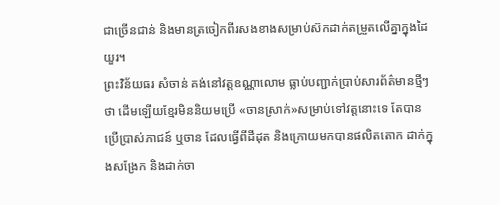ជាច្រើនជាន់ និងមានត្រចៀកពីរសងខាងសម្រាប់ស៊កដាក់តម្រួតលើគ្នាក្នុងដៃយួរ។
ព្រះវិន័យធរ សំចាន់ គង់នៅវត្តឧណ្ណាលោម ធ្លាប់បញ្ជាក់ប្រាប់សារព័ត៌មានថ្មីៗថា ដើមឡើយខ្មែរមិននិយមប្រើ «ចានស្រាក់»សម្រាប់ទៅវត្តនោះទេ តែបានប្រើប្រាស់ភាជន៍ ឬចាន ដែលធ្វើពីដីដុត និងក្រោយមកបានផលិតតោក ដាក់ក្នុងសង្រែក និងដាក់ចា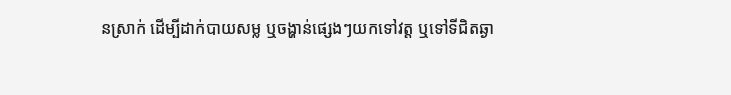នស្រាក់ ដើម្បីដាក់បាយសម្ល ឬចង្ហាន់ផ្សេងៗយកទៅវត្ត ឬទៅទីជិតឆ្ងា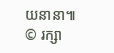យនានា៕
© រក្សា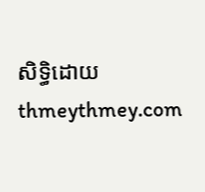សិទ្ធិដោយ thmeythmey.com